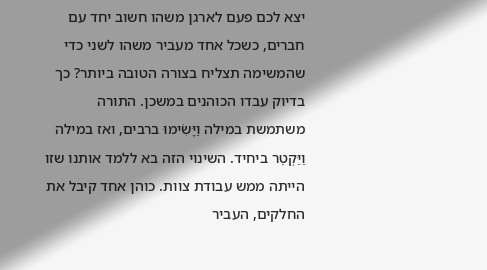יצא לכם פעם לארגן משהו חשוב יחד עם חברים, כשכל אחד מעביר משהו לשני כדי שהמשימה תצליח בצורה הטובה ביותר? כך בדיוק עבדו הכוהנים במשכן. התורה משתמשת במילה וַיָּשִׂימוּ ברבים, ואז במילה וַיַּקְטֵר ביחיד. השינוי הזה בא ללמד אותנו שזו הייתה ממש עבודת צוות. כוהן אחד קיבל את החלקים, העביר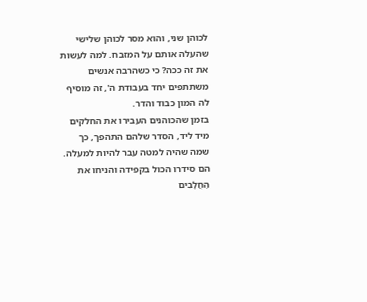לכוהן שני, והוא מסר לכוהן שלישי שהעלה אותם על המזבח. למה לעשות את זה ככה? כי כשהרבה אנשים משתתפים יחד בעבודת ה', זה מוסיף לה המון כבוד והדר.
בזמן שהכוהנים העבירו את החלקים מיד ליד, הסדר שלהם התהפך, כך שמה שהיה למטה עבר להיות למעלה. הם סידרו הכול בקפידה והניחו את הַחֲלָבִים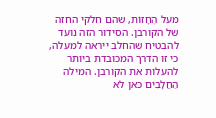מעל הֶחָזוֹת, שהם חלקי החזה של הקורבן. הסידור הזה נועד להבטיח שהחלב ייראה למעלה, כי זו הדרך המכובדת ביותר להעלות את הקורבן. המילה הַחֲלָבִים כאן לא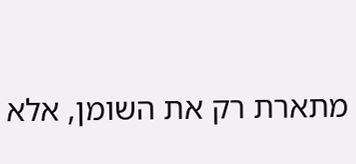מתארת רק את השומן, אלא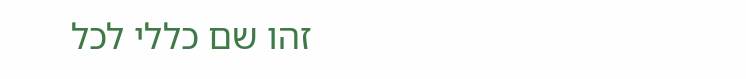זהו שם כללי לכל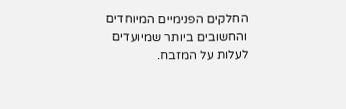החלקים הפנימיים המיוחדים והחשובים ביותר שמיועדים לעלות על המזבח.